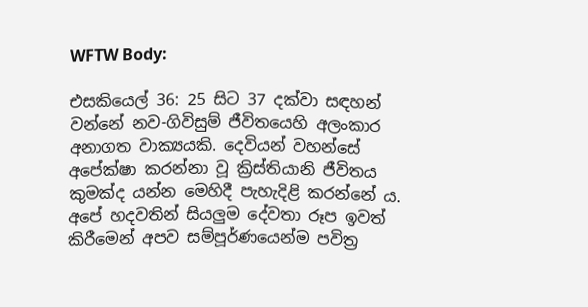WFTW Body:

එසකියෙල් 36: 25 සිට 37 දක්වා සඳහන් වන්නේ නව-ගිවිසුම් ජීවිතයෙහි අලංකාර අනාගත වාක්‍යයකි. දෙවියන් වහන්සේ අපේක්ෂා කරන්නා වූ ක්‍රිස්තියානි ජීවිතය කුමක්ද යන්න මෙහිදී පැහැදිළි කරන්නේ ය. අපේ හදවතින් සියලුම දේවතා රූප ඉවත් කිරීමෙන් අපව සම්පූර්ණයෙන්ම පවිත්‍ර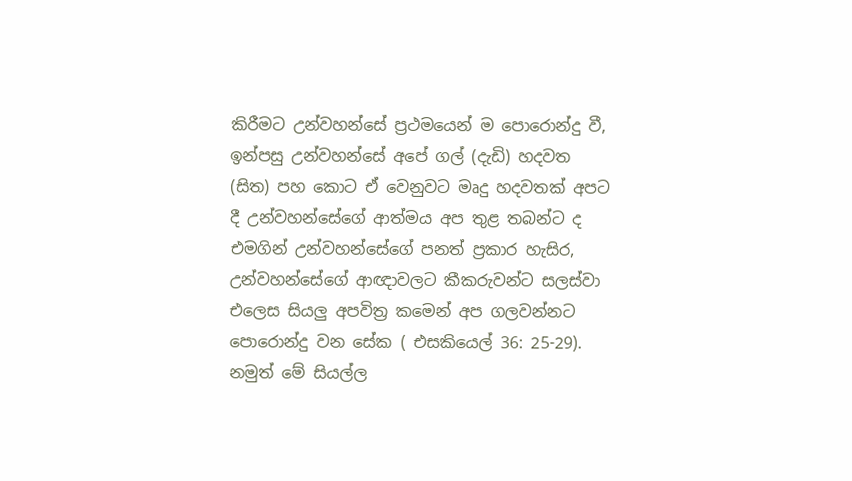කිරීමට උන්වහන්සේ ප්‍රථමයෙන් ම පොරොන්දු වී, ඉන්පසු උන්වහන්සේ අපේ ගල් (දැඩි) හදවත (සිත) පහ කොට ඒ වෙනුවට මෘදු හදවතක් අපට දී උන්වහන්සේගේ ආත්මය අප තුළ තබන්ට ද එමගින් උන්වහන්සේගේ පනත් ප්‍රකාර හැසිර, උන්වහන්සේගේ ආඥාවලට කීකරුවන්ට සලස්වා එලෙස සියලු අපවිත්‍ර කමෙන් අප ගලවන්නට පොරොන්දු වන සේක ( එසකියෙල් 36: 25-29). නමුත් මේ සියල්ල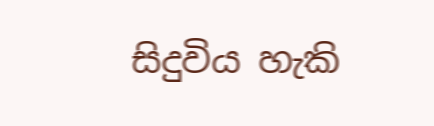සිදුවිය හැකි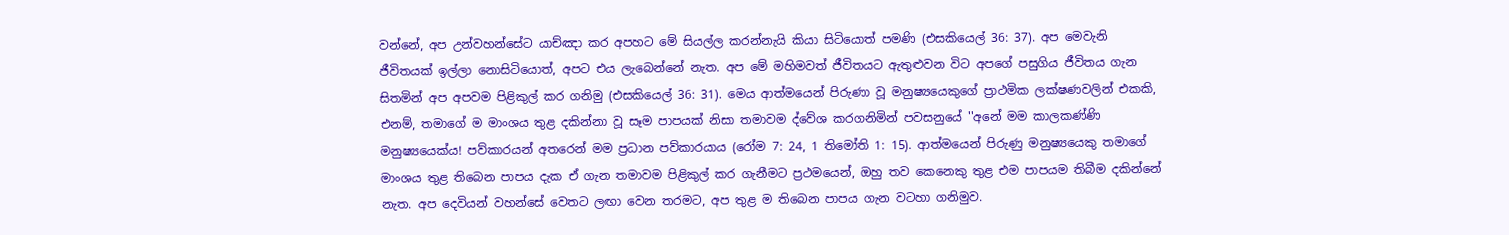වන්නේ, අප උන්වහන්සේට යාච්ඤා කර අපහට මේ සියල්ල කරන්නැයි කියා සිටියොත් පමණි (එසකියෙල් 36: 37). අප මෙවැනි ජීවිතයක් ඉල්ලා නොසිටියොත්, අපට එය ලැබෙන්නේ නැත. අප මේ මහිමවත් ජීවිතයට ඇතුළුවන විට අපගේ පසුගිය ජීවිතය ගැන සිතමින් අප අපවම පිළිකුල් කර ගනිමු (එසකියෙල් 36: 31). මෙය ආත්මයෙන් පිරුණා වූ මනුෂ්‍යයෙකුගේ ප්‍රාථමික ලක්ෂණවලින් එකකි, එනම්, තමාගේ ම මාංශය තුළ දකින්නා වූ සෑම පාපයක් නිසා තමාවම ද්වේශ කරගනිමින් පවසනුයේ ''අනේ මම කාලකණ්ණි මනුෂ්‍යයෙක්ය! පව්කාරයන් අතරෙන් මම ප්‍රධාන පව්කාරයාය (රෝම 7: 24, 1 තිමෝති 1: 15). ආත්මයෙන් පිරුණු මනුෂ්‍යයෙකු තමාගේ මාංශය තුළ තිබෙන පාපය දැක ඒ ගැන තමාවම පිළිකුල් කර ගැනීමට ප්‍රථමයෙන්, ඔහු තව කෙනෙකු තුළ එම පාපයම තිබීම දකින්නේ නැත. අප දෙවියන් වහන්සේ වෙතට ලඟා වෙන තරමට, අප තුළ ම තිබෙන පාපය ගැන වටහා ගනිමුව.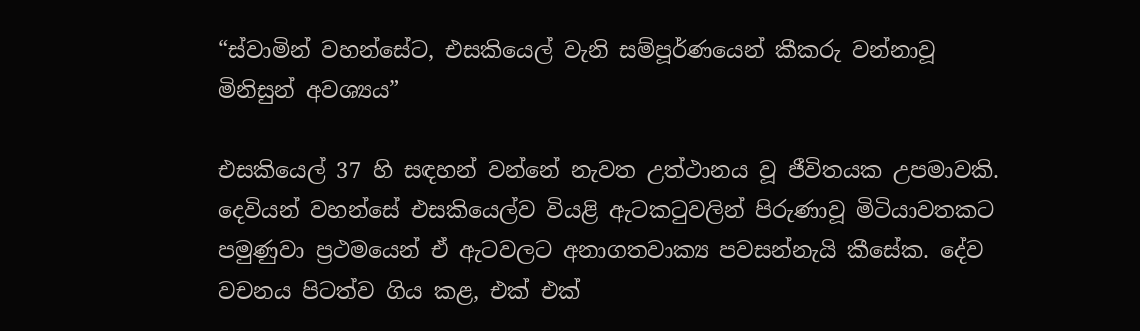“ස්වාමින් වහන්සේට, එසකියෙල් වැනි සම්පූර්ණයෙන් කීකරු වන්නාවූ මිනිසුන් අවශ්‍යය”

එසකියෙල් 37 හි සඳහන් වන්නේ නැවත උත්ථානය වූ ජීවිතයක උපමාවකි. දෙවියන් වහන්සේ එසකියෙල්ව වියළි ඇටකටුවලින් පිරුණාවූ මිටියාවතකට පමුණුවා ප්‍රථමයෙන් ඒ ඇටවලට අනාගතවාක්‍ය පවසන්නැයි කීසේක. දේව වචනය පිටත්ව ගිය කළ, එක් එක්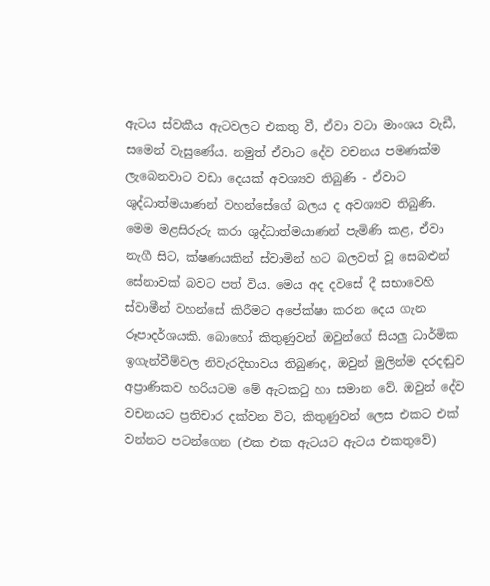ඇටය ස්වකීය ඇටවලට එකතු වී, ඒවා වටා මාංශය වැඩී, සමෙන් වැසුණේය. නමුත් ඒවාට දේව වචනය පමණක්ම ලැබෙනවාට වඩා දෙයක් අවශ්‍යව තිබුණි - ඒවාට ශුද්ධාත්මයාණන් වහන්සේගේ බලය ද අවශ්‍යව තිබුණි. මෙම මළසිරුරු කරා ශුද්ධාත්මයාණන් පැමිණි කළ, ඒවා නැගී සිට, ක්ෂණයකින් ස්වාමින් හට බලවත් වූ සෙබළුන් සේනාවක් බවට පත් විය. මෙය අද දවසේ දී සභාවෙහි ස්වාමීන් වහන්සේ කිරීමට අපේක්ෂා කරන දෙය ගැන රූපාදර්ශයකි. බොහෝ කිතුණුවන් ඔවුන්ගේ සියලු ධාර්මික ඉගැන්වීම්වල නිවැරදිභාවය තිබුණද, ඔවුන් මුලින්ම දරදඬුව අප්‍රාණිකව හරියටම මේ ඇටකටු හා සමාන වේ. ඔවුන් දේව වචනයට ප්‍රතිචාර දක්වන විට, කිතුණුවන් ලෙස එකට එක් වන්නට පටන්ගෙන (එක එක ඇටයට ඇටය එකතුවේ)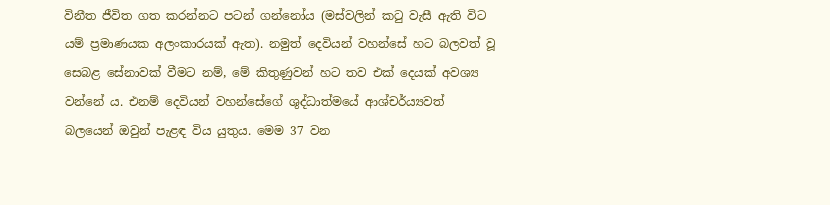විනීත ජීවිත ගත කරන්නට පටන් ගන්නෝය (මස්වලින් කටු වැසී ඇති විට යම් ප්‍රමාණයක අලංකාරයක් ඇත). නමුත් දෙවියන් වහන්සේ හට බලවත් වූ සෙබළ සේනාවක් වීමට නම්, මේ කිතුණුවන් හට තව එක් දෙයක් අවශ්‍ය වන්නේ ය. එනම් දෙවියන් වහන්සේගේ ශුද්ධාත්මයේ ආශ්චර්ය්‍යවත් බලයෙන් ඔවුන් පැළඳ විය යුතුය. මෙම 37 වන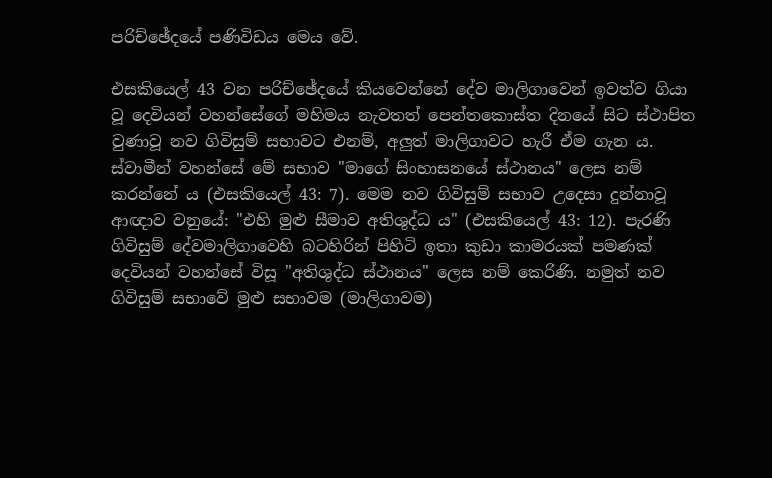පරිච්ඡේදයේ පණිවිඩය මෙය වේ.

එසකියෙල් 43 වන පරිච්ඡේදයේ කියවෙන්නේ දේව මාලිගාවෙන් ඉවත්ව ගියා වූ දෙවියන් වහන්සේගේ මහිමය නැවතත් පෙන්තකොස්ත දිනයේ සිට ස්ථාපිත වුණාවූ නව ගිවිසුම් සභාවට එනම්, අලුත් මාලිගාවට හැරී ඒම ගැන ය. ස්වාමීන් වහන්සේ මේ සභාව "මාගේ සිංහාසනයේ ස්ථානය" ලෙස නම් කරන්නේ ය (එසකියෙල් 43: 7). මෙම නව ගිවිසුම් සභාව උදෙසා දුන්නාවූ ආඥාව වනුයේ: "එහි මුළු සීමාව අතිශුද්ධ ය" (එසකියෙල් 43: 12). පැරණි ගිවිසුම් දේවමාලිගාවෙහි බටහිරින් පිහිටි ඉතා කුඩා කාමරයක් පමණක් දෙවියන් වහන්සේ විසූ "අතිශුද්ධ ස්ථානය" ලෙස නම් කෙරිණි. නමුත් නව ගිවිසුම් සභාවේ මුළු සභාවම (මාලිගාවම)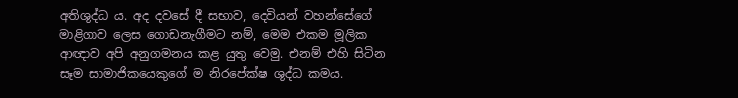අතිශුද්ධ ය. අද දවසේ දී සභාව, දෙවියන් වහන්සේගේ මාළිගාව ලෙස ගොඩනැගීමට නම්, මෙම එකම මූලික ආඥාව අපි අනුගමනය කළ යුතු වෙමු. එනම් එහි සිටින සෑම සාමාජිකයෙකුගේ ම නිරපේක්ෂ ශුද්ධ කමය.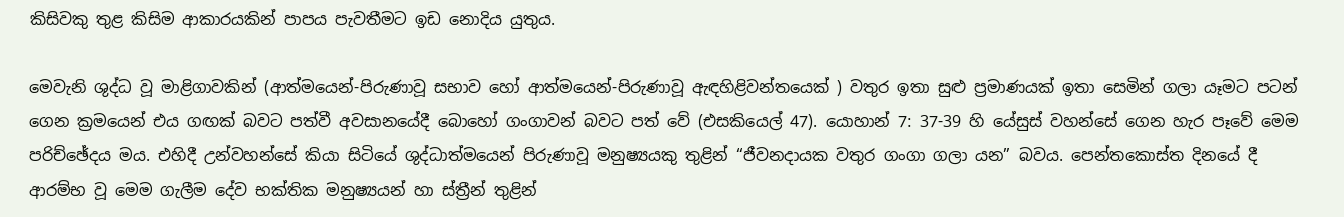කිසිවකු තුළ කිසිම ආකාරයකින් පාපය පැවතීමට ඉඩ නොදිය යුතුය.

මෙවැනි ශුද්ධ වූ මාළිගාවකින් (ආත්මයෙන්-පිරුණාවූ සභාව හෝ ආත්මයෙන්-පිරුණාවූ ඇඳහිළිවන්තයෙක් ) වතුර ඉතා සුළු ප්‍රමාණයක් ඉතා සෙමින් ගලා යෑමට පටන් ගෙන ක්‍රමයෙන් එය ගඟක් බවට පත්වී අවසානයේදී බොහෝ ගංගාවන් බවට පත් වේ (එසකියෙල් 47). යොහාන් 7: 37-39 හි යේසුස් වහන්සේ ගෙන හැර පෑවේ මෙම පරිච්ඡේදය මය. එහිදී උන්වහන්සේ කියා සිටියේ ශුද්ධාත්මයෙන් පිරුණාවූ මනුෂ්‍යයකු තුළින් “ජීවනදායක වතුර ගංගා ගලා යන” බවය. පෙන්තකොස්ත දිනයේ දී ආරම්භ වූ මෙම ගැලීම දේව භක්තික මනුෂ්‍යයන් හා ස්ත්‍රීන් තුළින්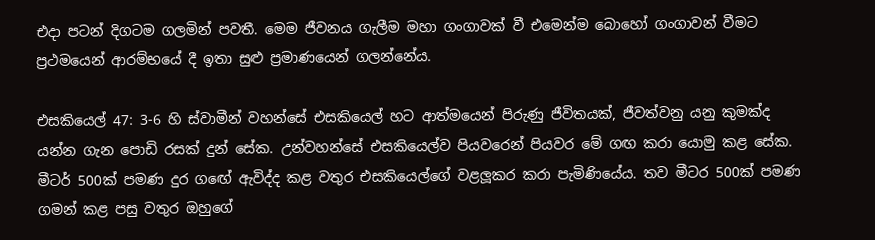එදා පටන් දිගටම ගලමින් පවතී. මෙම ජීවනය ගැලීම මහා ගංගාවක් වී එමෙන්ම බොහෝ ගංගාවන් වීමට ප්‍රථමයෙන් ආරම්භයේ දී ඉතා සුළු ප්‍රමාණයෙන් ගලන්නේය.

එසකියෙල් 47: 3-6 හි ස්වාමීන් වහන්සේ එසකියෙල් හට ආත්මයෙන් පිරුණු ජීවිතයක්, ජීවත්වනු යනු කුමක්ද යන්න ගැන පොඩි රසක් දුන් සේක. උන්වහන්සේ එසකියෙල්ව පියවරෙන් පියවර මේ ගඟ කරා යොමු කළ සේක. මීටර් 500ක් පමණ දුර ගඟේ ඇවිද්ද කළ වතුර එසකියෙල්ගේ වළලූකර කරා පැමිණියේය. තව මීටර 500ක් පමණ ගමන් කළ පසු වතුර ඔහුගේ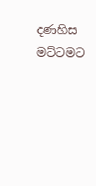දණහිස මට්ටමට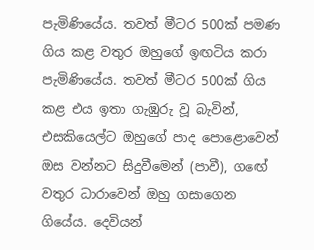පැමිණියේය. තවත් මීටර 500ක් පමණ ගිය කළ වතුර ඔහුගේ ඉඟටිය කරා පැමිණියේය. තවත් මීටර 500ක් ගිය කළ එය ඉතා ගැඹුරු වූ බැවින්, එසකියෙල්ට ඔහුගේ පාද පොළොවෙන් ඔස වන්නට සිදුවීමෙන් (පාවී), ගඟේ වතුර ධාරාවෙන් ඔහු ගසාගෙන ගියේය. දෙවියන්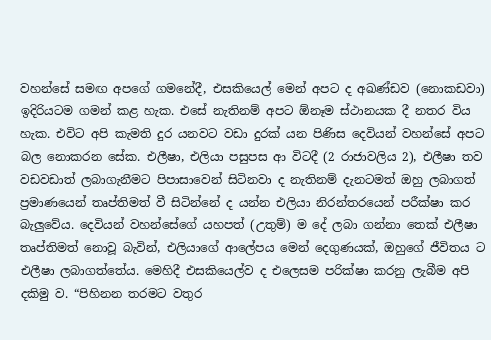වහන්සේ සමඟ අපගේ ගමනේදී, එසකියෙල් මෙන් අපට ද අඛණ්ඩව (නොකඩවා) ඉදිරියටම ගමන් කළ හැක. එසේ නැතිනම් අපට ඕනෑම ස්ථානයක දී නතර විය හැක. එවිට අපි කැමති දුර යනවට වඩා දුරක් යන පිණිස දෙවියන් වහන්සේ අපට බල නොකරන සේක. එලීෂා, එලියා පසුපස ආ විටදී (2 රාජාවලිය 2), එලීෂා තව වඩවඩාත් ලබාගැනීමට පිපාසාවෙන් සිටිනවා ද නැතිනම් දැනටමත් ඔහු ලබාගත් ප්‍රමාණයෙන් තෘප්තිමත් වී සිටින්නේ ද යන්න එලියා නිරන්තරයෙන් පරීක්ෂා කර බැලුවේය. දෙවියන් වහන්සේගේ යහපත් (උතුම්) ම දේ ලබා ගන්නා තෙක් එලීෂා තෘප්තිමත් නොවූ බැවින්, එලියාගේ ආලේපය මෙන් දෙගුණයක්, ඔහුගේ ජීවිතය ට එලීෂා ලබාගත්තේය. මෙහිදී එසකියෙල්ව ද එලෙසම පරික්ෂා කරනු ලැබීම අපි දකිමු ව. “පිහිනන තරමට වතුර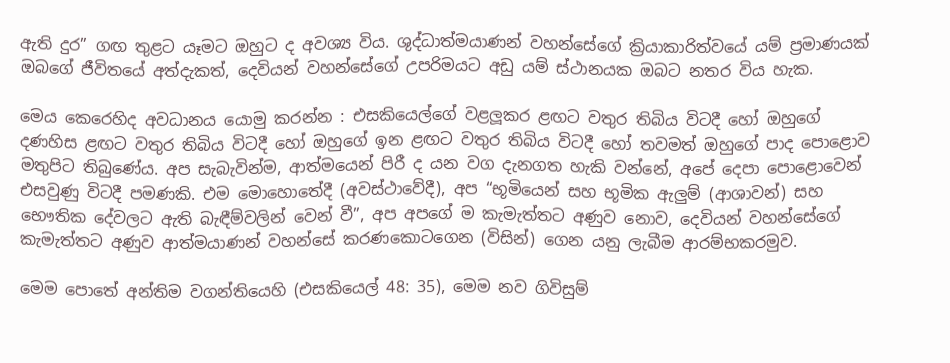ඇති දුර” ගඟ තුළට යෑමට ඔහුට ද අවශ්‍ය විය. ශුද්ධාත්මයාණන් වහන්සේගේ ක්‍රියාකාරිත්වයේ යම් ප්‍රමාණයක් ඔබගේ ජීවිතයේ අත්දැකත්, දෙවියන් වහන්සේගේ උපරිමයට අඩු යම් ස්ථානයක ඔබට නතර විය හැක.

මෙය කෙරෙහිද අවධානය යොමු කරන්න : එසකියෙල්ගේ වළලූකර ළඟට වතුර තිබිය විටදී හෝ ඔහුගේ දණහිස ළඟට වතුර තිබිය විටදී හෝ ඔහුගේ ඉන ළඟට වතුර තිබිය විටදී හෝ තවමත් ඔහුගේ පාද පොළොව මතුපිට තිබුණේය. අප සැබැවින්ම, ආත්මයෙන් පිරී ද යන වග දැනගත හැකි වන්නේ, අපේ දෙපා පොළොවෙන් එසවුණු විටදී පමණකි. එම මොහොතේදී (අවස්ථාවේදී), අප “භූමියෙන් සහ භූමික ඇලුම් (ආශාවන්) සහ භෞතික දේවලට ඇති බැඳීම්වලින් වෙන් වී”, අප අපගේ ම කැමැත්තට අණුව නොව, දෙවියන් වහන්සේගේ කැමැත්තට අණුව ආත්මයාණන් වහන්සේ කරණකොටගෙන (විසින්) ගෙන යනු ලැබීම ආරම්භකරමුව.

මෙම පොතේ අන්තිම වගන්තියෙහි (එසකියෙල් 48: 35), මෙම නව ගිවිසුම්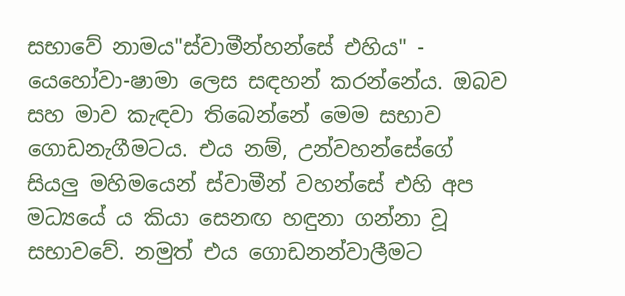සභාවේ නාමය"ස්වාමීන්හන්සේ එහිය" - යෙහෝවා-ෂාමා ලෙස සඳහන් කරන්නේය. ඔබව සහ මාව කැඳවා තිබෙන්නේ මෙම සභාව ගොඩනැගීමටය. එය නම්, උන්වහන්සේගේ සියලු මහිමයෙන් ස්වාමීන් වහන්සේ එහි අප මධ්‍යයේ ය කියා සෙනඟ හඳුනා ගන්නා වූ සභාවවේ. නමුත් එය ගොඩනන්වාලීමට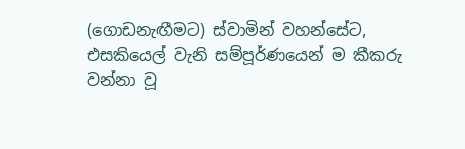(ගොඩනැඟීමට) ස්වාමින් වහන්සේට, එසකියෙල් වැනි සම්පූර්ණයෙන් ම කීකරු වන්නා වූ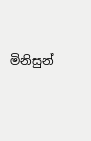මිනිසුන්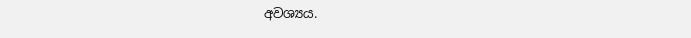අවශ්‍යය.